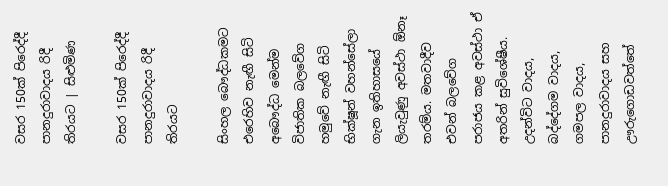වසර 150ක් පිරෙද්දී පානදුරාවාදය රිදී තිරයට | සිළුමිණ

වසර 150ක් පිරෙද්දී පානදුරාවාදය රිදී තිරයට

සිංහල බෞද්ධකමට එරෙහිව නැඟී සිටි අබෞද්ධ මෙන්ම විජාතික බලවේග හමුවේ නැඟී සිටි භික්ෂූන් වහන්සේලා ගැන ඉතිහාසයේ ලියැවුණු අවස්ථා ඕනෑ තරම්ය. මතවාදීව එවන් බලවේග පරාජය කළ අවස්ථා ඒ අතරින් සුවිශේෂීය. උදන්විට වාදය, බද්දේගම වාදය, ගමපල වාදය, පානදුරාවාදය සහ ඌරුගොඩවත්තේ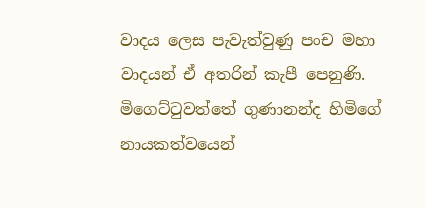වාදය ලෙස පැවැත්වුණු පංච මහා වාදයන් ඒ අතරින් කැපී පෙනුණි. මිගෙට්ටුවත්තේ ගුණානන්ද හිමිගේ නායකත්වයෙන්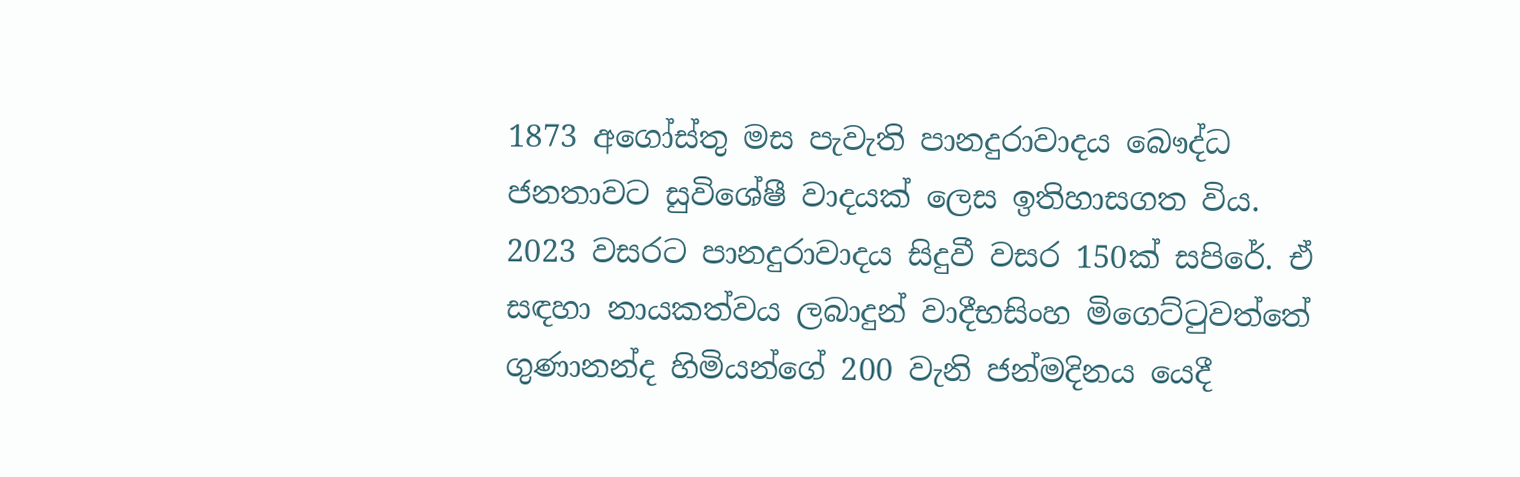1873 අගෝස්තු මස පැවැති පානදුරාවාදය බෞද්ධ ජනතාවට සුවිශේෂී වාදයක් ලෙස ඉතිහාසගත විය. 2023 වසරට පානදුරාවාදය සිදුවී වසර 150ක් සපිරේ. ඒ සඳහා නායකත්වය ලබාදුන් වාදීභසිංහ මිගෙට්ටුවත්තේ ගුණානන්ද හිමියන්ගේ 200 වැනි ජන්මදිනය යෙදී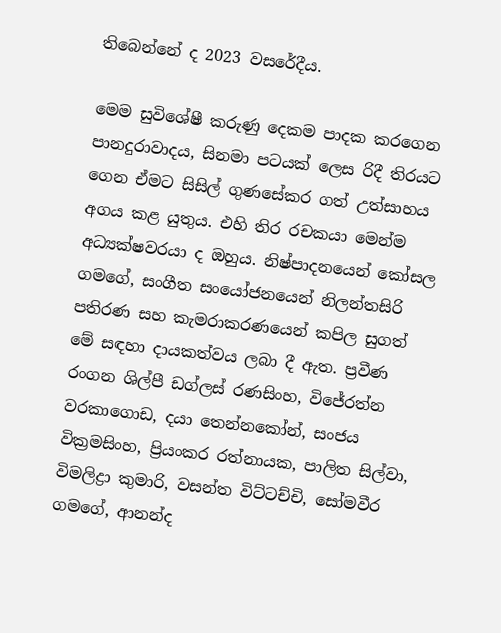තිබෙන්නේ ද 2023 වසරේදීය.

මෙම සුවිශේෂී කරුණු දෙකම පාදක කරගෙන පානදුරාවාදය, සිනමා පටයක් ලෙස රිදී තිරයට ගෙන ඒමට සිසිල් ගුණසේකර ගත් උත්සාහය අගය කළ යුතුය. එහි තිර රචකයා මෙන්ම අධ්‍යක්ෂවරයා ද ඔහුය. නිෂ්පාදනයෙන් කෝසල ගමගේ, සංගීත සංයෝජනයෙන් නිලන්තසිරි පතිරණ සහ කැමරාකරණයෙන් කපිල සුගත් මේ සඳහා දායකත්වය ලබා දී ඇත. ප්‍රවීණ රංගන ශිල්පී ඩග්ලස් රණසිංහ, විජේරත්න වරකාගොඩ, දයා තෙන්නකෝන්, සංජය වික්‍රමසිංහ, ප්‍රියංකර රත්නායක, පාලිත සිල්වා, විමලිද්‍රා කුමාරි, වසන්ත විට්ටච්චි, සෝමවීර ගමගේ, ආනන්ද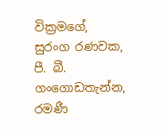වික්‍රමගේ, සුරංග රණවක, පී. බී. ගංගොඩතැන්න, රමණී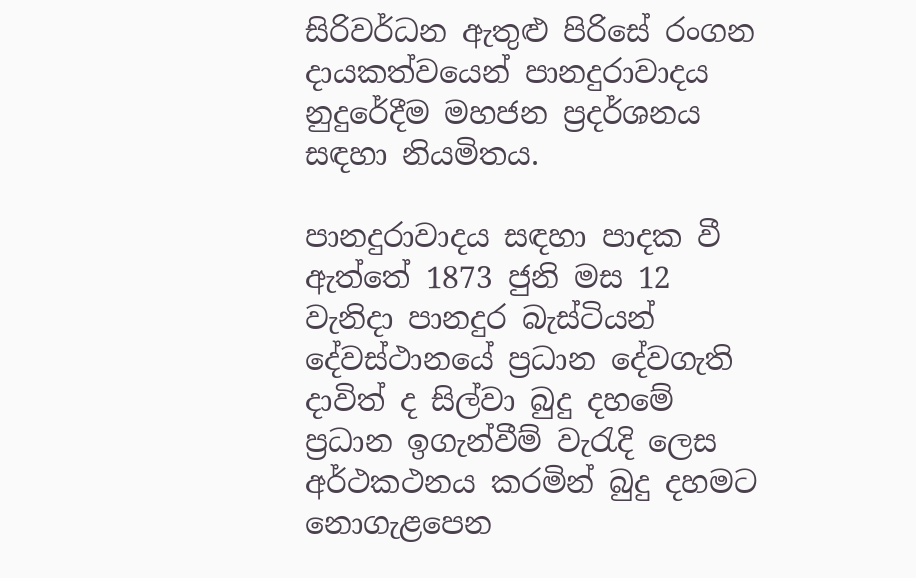සිරිවර්ධන ඇතුළු පිරිසේ රංගන දායකත්වයෙන් පානදුරාවාදය නුදුරේදීම මහජන ප්‍රදර්ශනය සඳහා නියමිතය.

පානදුරාවාදය සඳහා පාදක වී ඇත්තේ 1873 ජුනි මස 12 වැනිදා පානදුර බැස්ටියන් දේවස්ථානයේ ප්‍රධාන දේවගැති දාවිත් ද සිල්වා බුදු දහමේ ප්‍රධාන ඉගැන්වීම් වැරැදි ලෙස අර්ථකථනය කරමින් බුදු දහමට නොගැළපෙන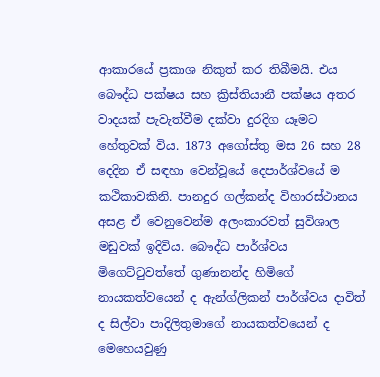ආකාරයේ ප්‍රකාශ නිකුත් කර තිබීමයි. එය බෞද්ධ පක්ෂය සහ ක්‍රිස්තියානී පක්ෂය අතර වාදයක් පැවැත්වීම දක්වා දුරදිග යෑමට හේතුවක් විය. 1873 අගෝස්තු මස 26 සහ 28 දෙදින ඒ සඳහා වෙන්වූයේ දෙපාර්ශ්වයේ ම කථිකාවකිනි. පානදුර ගල්කන්ද විහාරස්ථානය අසළ ඒ වෙනුවෙන්ම අලංකාරවත් සුවිශාල මඩුවක් ඉදිවිය. බෞද්ධ පාර්ශ්වය මිගෙට්ටුවත්තේ ගුණානන්ද හිමිගේ නායකත්වයෙන් ද ඇන්ග්ලිකන් පාර්ශ්වය දාවිත් ද සිල්වා පාදිලිතුමාගේ නායකත්වයෙන් ද මෙහෙයවුණු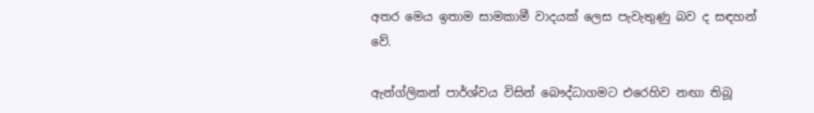අතර මෙය ඉතාම සාමකාමී වාදයක් ලෙස පැවැතුණු බව ද සඳහන් වේ.

ඇන්ග්ලිකන් පාර්ශ්වය විසින් බෞද්ධාගමට එරෙහිව නඟා තිබූ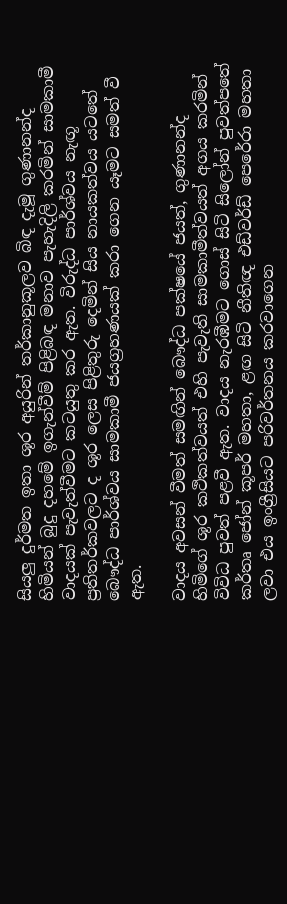සියලු දුර්මත ඉතා ශූර අයුරින් තර්කානුකූලව බිඳ දැමූ ගුණානන්ද හිමියන් බුදු දහමේ ඉගැන්වීම් පිළිබඳ මනාව පැහැදිලි කරමින් සාමකාමී වාදයක් පැවැත්වීමට කටයුතු කර ඇත. විරුද්ධ පාර්ශ්වය නැඟූ ප්‍රතිතර්කවලට ද ශූර ලෙස පිළිතුරු දෙමින් සිය නායකත්වය යටතේ බෞද්ධ පාර්ශ්වය සාමකාමී ජයග්‍රහණයක් කරා ගෙන යෑමට සමත් වී ඇත.

වාදය අවසන් වීමත් සමඟින් බෞද්ධ පක්ෂයේ ජයත්, ගුණානන්ද හිමිගේ ශූර කථිකත්වයත් එහි පැවැති සාමකාමීත්වයත් අගය කරමින් විවිධ පුවත් පළවී ඇත. වාදය නැරඹීමට ගොස් සිටි සිලෝන් පුවත්පතේ කර්තෘ ජෝන් කූපර් මහතා, ළඟ සිටි නීතිඥ එඩ්වර්ඩ් පෙරේරා මහතා ලවා එය ඉංග්‍රීසියට පරිවර්තනය කරවාගෙන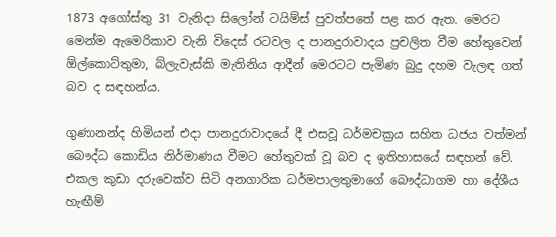1873 අගෝස්තු 31 වැනිදා සිලෝන් ටයිම්ස් පුවත්පතේ පළ කර ඇත. මෙරට මෙන්ම ඇමෙරිකාව වැනි විදෙස් රටවල ද පානදුරාවාදය ප්‍රචලිත වීම හේතුවෙන් ඕල්කොට්තුමා, බ්ලැවැස්කි මැතිනිය ආදීන් මෙරටට පැමිණ බුදු දහම වැලඳ ගත් බව ද සඳහන්ය.

ගුණානන්ද හිමියන් එදා පානදුරාවාදයේ දී එසවූ ධර්මචක්‍රය සහිත ධජය වත්මන් බෞද්ධ කොඩිය නිර්මාණය වීමට හේතුවක් වූ බව ද ඉතිහාසයේ සඳහන් වේ. එකල කුඩා දරුවෙක්ව සිටි අනගාරික ධර්මපාලතුමාගේ බෞද්ධාගම හා දේශීය හැඟීම්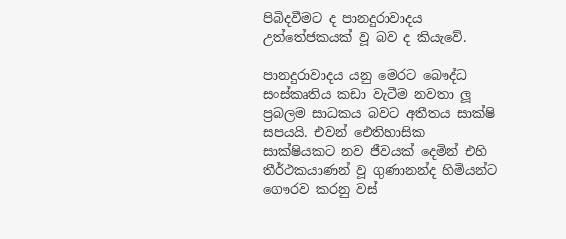පිබිදවීමට ද පානදුරාවාදය උත්තේජකයක් වූ බව ද කියැවේ.

පානදුරාවාදය යනු මෙරට බෞද්ධ සංස්කෘතිය කඩා වැටීම නවතා ලූ ප්‍රබලම සාධකය බවට අතීතය සාක්ෂි සපයයි. එවන් ඓතිහාසික සාක්ෂියකට නව ජීවයක් දෙමින් එහි තීර්ථකයාණන් වූ ගුණානන්ද හිමියන්ට ගෞරව කරනු වස්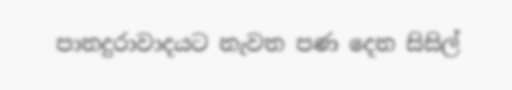පානදුරාවාදයට නැවත පණ දෙන සිසිල්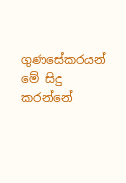ගුණසේකරයන් මේ සිදු කරන්නේ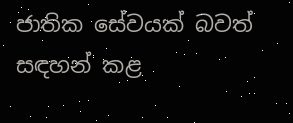ජාතික සේවයක් බවත් සඳහන් කළ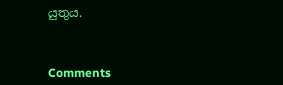යුතුය.



Comments